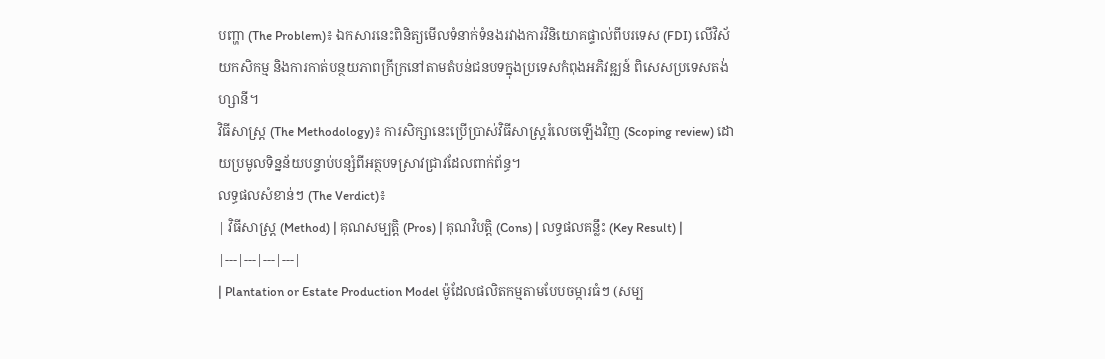បញ្ហា (The Problem)៖ ឯកសារនេះពិនិត្យមើលទំនាក់ទំនងរវាងការវិនិយោគផ្ទាល់ពីបរទេស (FDI) លើវិស័យកសិកម្ម និងការកាត់បន្ថយភាពក្រីក្រនៅតាមតំបន់ជនបទក្នុងប្រទេសកំពុងអភិវឌ្ឍន៍ ពិសេសប្រទេសតង់ហ្សានី។
វិធីសាស្ត្រ (The Methodology)៖ ការសិក្សានេះប្រើប្រាស់វិធីសាស្ត្ររំលេចឡើងវិញ (Scoping review) ដោយប្រមូលទិន្នន័យបន្ទាប់បន្សំពីអត្ថបទស្រាវជ្រាវដែលពាក់ព័ន្ធ។
លទ្ធផលសំខាន់ៗ (The Verdict)៖
| វិធីសាស្ត្រ (Method) | គុណសម្បត្តិ (Pros) | គុណវិបត្តិ (Cons) | លទ្ធផលគន្លឹះ (Key Result) |
|---|---|---|---|
| Plantation or Estate Production Model ម៉ូដែលផលិតកម្មតាមបែបចម្ការធំៗ (សម្ប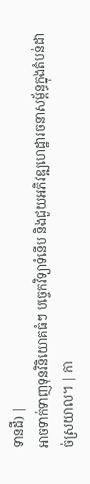ទានដី) |
អាចទាក់ទាញទុនវិនិយោគធំៗ បច្ចេកវិទ្យាទំនើប និងជួយអភិវឌ្ឍហេដ្ឋារចនាសម្ព័ន្ធក្នុងតំបន់ដាច់ស្រយាល។ | កា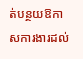ត់បន្ថយឱកាសការងារដល់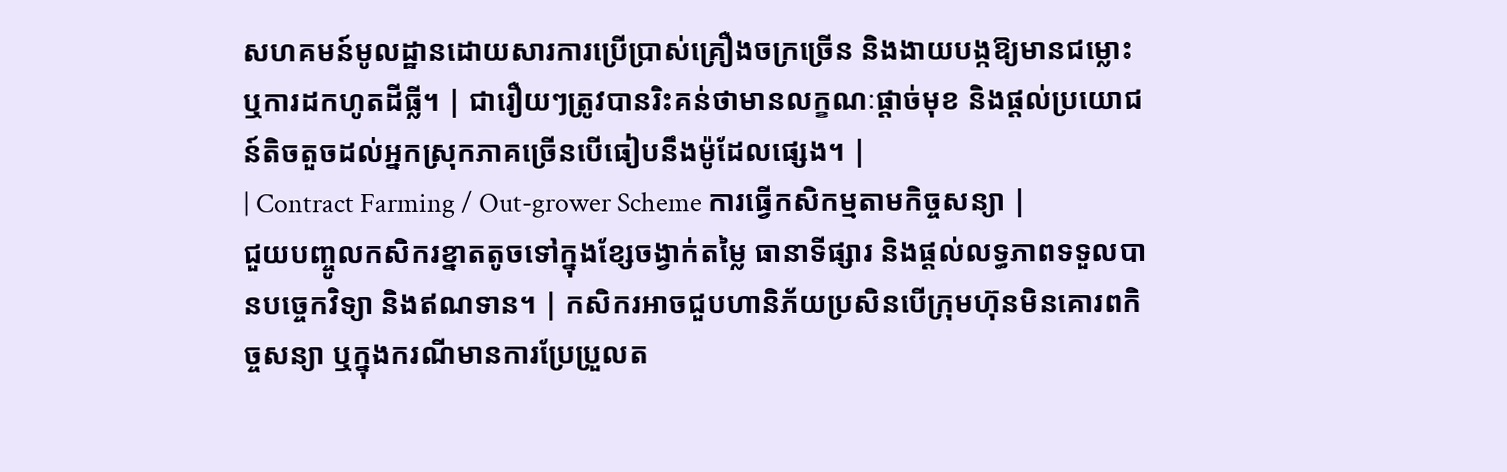សហគមន៍មូលដ្ឋានដោយសារការប្រើប្រាស់គ្រឿងចក្រច្រើន និងងាយបង្កឱ្យមានជម្លោះ ឬការដកហូតដីធ្លី។ | ជារឿយៗត្រូវបានរិះគន់ថាមានលក្ខណៈផ្តាច់មុខ និងផ្តល់ប្រយោជន៍តិចតួចដល់អ្នកស្រុកភាគច្រើនបើធៀបនឹងម៉ូដែលផ្សេង។ |
| Contract Farming / Out-grower Scheme ការធ្វើកសិកម្មតាមកិច្ចសន្យា |
ជួយបញ្ចូលកសិករខ្នាតតូចទៅក្នុងខ្សែចង្វាក់តម្លៃ ធានាទីផ្សារ និងផ្តល់លទ្ធភាពទទួលបានបច្ចេកវិទ្យា និងឥណទាន។ | កសិករអាចជួបហានិភ័យប្រសិនបើក្រុមហ៊ុនមិនគោរពកិច្ចសន្យា ឬក្នុងករណីមានការប្រែប្រួលត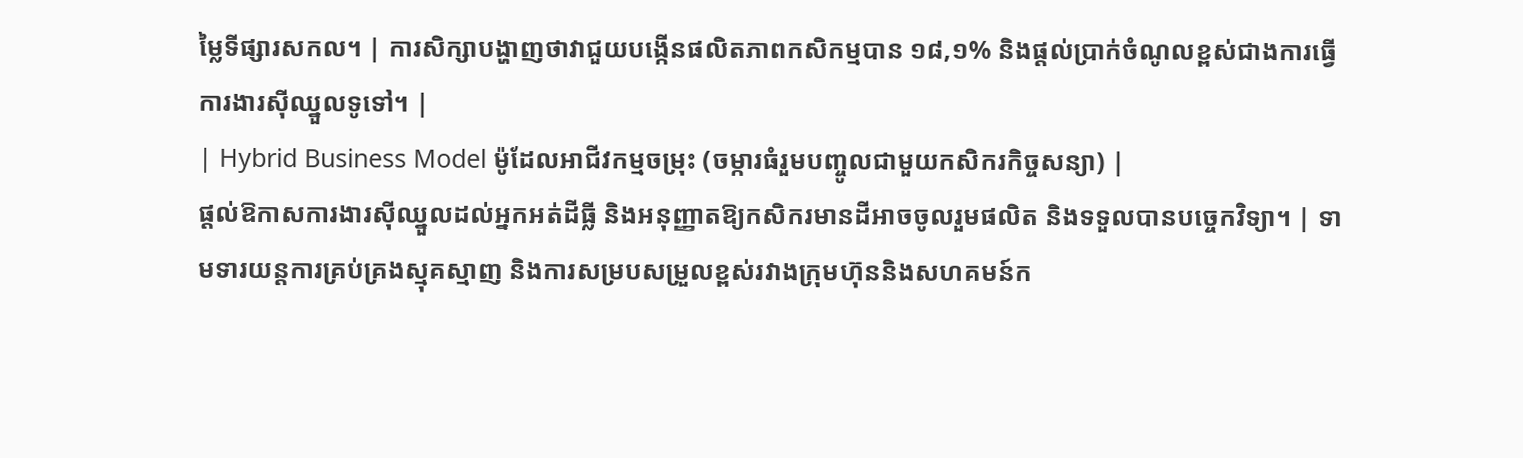ម្លៃទីផ្សារសកល។ | ការសិក្សាបង្ហាញថាវាជួយបង្កើនផលិតភាពកសិកម្មបាន ១៨,១% និងផ្តល់ប្រាក់ចំណូលខ្ពស់ជាងការធ្វើការងារស៊ីឈ្នួលទូទៅ។ |
| Hybrid Business Model ម៉ូដែលអាជីវកម្មចម្រុះ (ចម្ការធំរួមបញ្ចូលជាមួយកសិករកិច្ចសន្យា) |
ផ្តល់ឱកាសការងារស៊ីឈ្នួលដល់អ្នកអត់ដីធ្លី និងអនុញ្ញាតឱ្យកសិករមានដីអាចចូលរួមផលិត និងទទួលបានបច្ចេកវិទ្យា។ | ទាមទារយន្តការគ្រប់គ្រងស្មុគស្មាញ និងការសម្របសម្រួលខ្ពស់រវាងក្រុមហ៊ុននិងសហគមន៍ក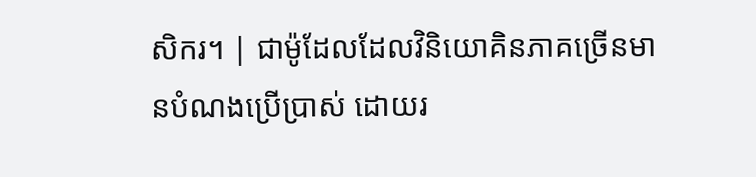សិករ។ | ជាម៉ូដែលដែលវិនិយោគិនភាគច្រើនមានបំណងប្រើប្រាស់ ដោយរ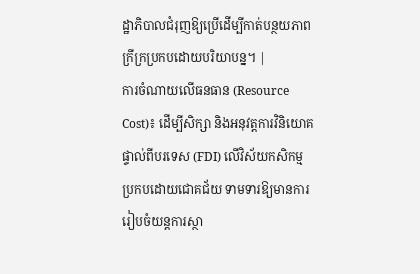ដ្ឋាភិបាលជំរុញឱ្យប្រើដើម្បីកាត់បន្ថយភាពក្រីក្រប្រកបដោយបរិយាបន្ន។ |
ការចំណាយលើធនធាន (Resource Cost)៖ ដើម្បីសិក្សា និងអនុវត្តការវិនិយោគផ្ទាល់ពីបរទេស (FDI) លើវិស័យកសិកម្មប្រកបដោយជោគជ័យ ទាមទារឱ្យមានការរៀបចំយន្តការស្ថា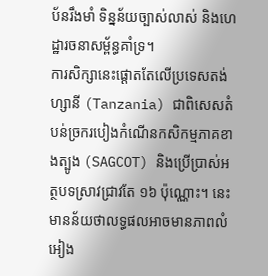ប័នរឹងមាំ ទិន្នន័យច្បាស់លាស់ និងហេដ្ឋារចនាសម្ព័ន្ធគាំទ្រ។
ការសិក្សានេះផ្តោតតែលើប្រទេសតង់ហ្សានី (Tanzania) ជាពិសេសតំបន់ច្រករបៀងកំណើនកសិកម្មភាគខាងត្បូង (SAGCOT) និងប្រើប្រាស់អត្ថបទស្រាវជ្រាវតែ ១៦ ប៉ុណ្ណោះ។ នេះមានន័យថាលទ្ធផលអាចមានភាពលំអៀង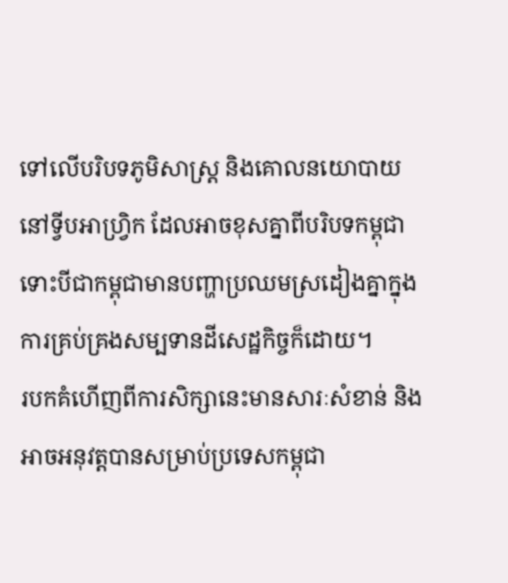ទៅលើបរិបទភូមិសាស្ត្រ និងគោលនយោបាយនៅទ្វីបអាហ្វ្រិក ដែលអាចខុសគ្នាពីបរិបទកម្ពុជា ទោះបីជាកម្ពុជាមានបញ្ហាប្រឈមស្រដៀងគ្នាក្នុងការគ្រប់គ្រងសម្បទានដីសេដ្ឋកិច្ចក៏ដោយ។
របកគំហើញពីការសិក្សានេះមានសារៈសំខាន់ និងអាចអនុវត្តបានសម្រាប់ប្រទេសកម្ពុជា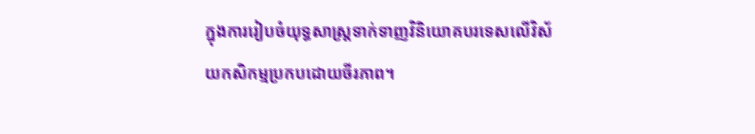ក្នុងការរៀបចំយុទ្ធសាស្ត្រទាក់ទាញវិនិយោគបរទេសលើវិស័យកសិកម្មប្រកបដោយចីរភាព។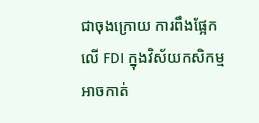ជាចុងក្រោយ ការពឹងផ្អែកលើ FDI ក្នុងវិស័យកសិកម្មអាចកាត់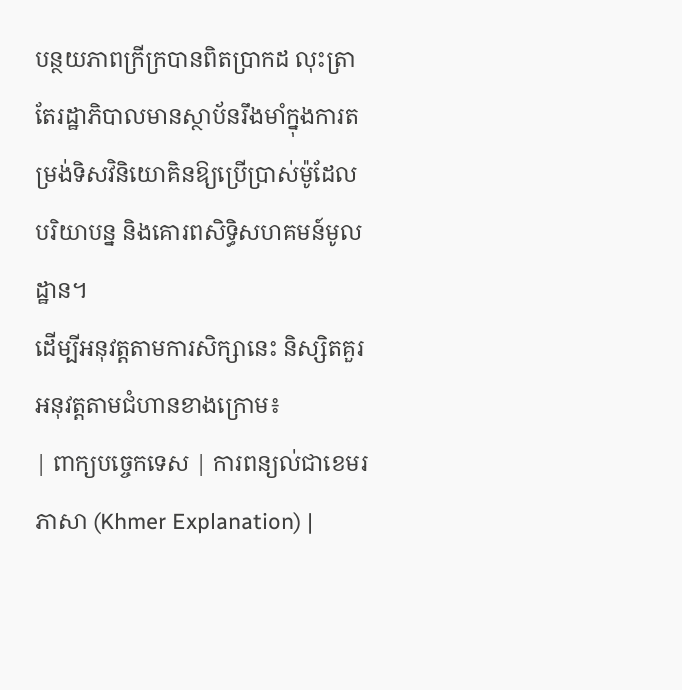បន្ថយភាពក្រីក្របានពិតប្រាកដ លុះត្រាតែរដ្ឋាភិបាលមានស្ថាប័នរឹងមាំក្នុងការតម្រង់ទិសវិនិយោគិនឱ្យប្រើប្រាស់ម៉ូដែលបរិយាបន្ន និងគោរពសិទ្ធិសហគមន៍មូលដ្ឋាន។
ដើម្បីអនុវត្តតាមការសិក្សានេះ និស្សិតគួរអនុវត្តតាមជំហានខាងក្រោម៖
| ពាក្យបច្ចេកទេស | ការពន្យល់ជាខេមរភាសា (Khmer Explanation) |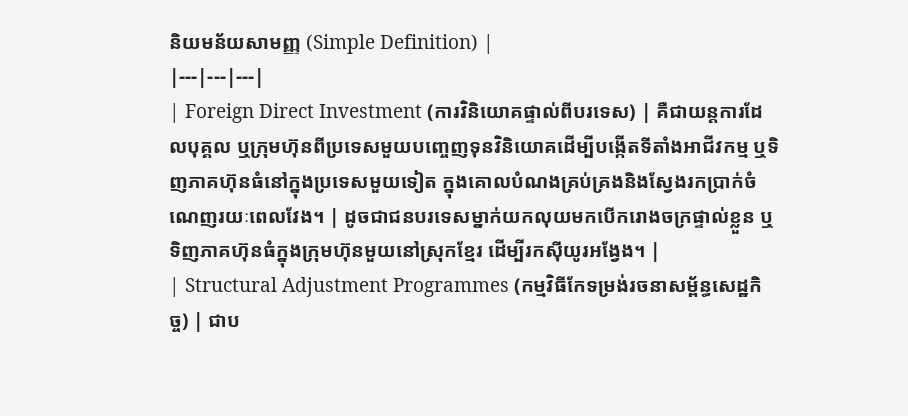និយមន័យសាមញ្ញ (Simple Definition) |
|---|---|---|
| Foreign Direct Investment (ការវិនិយោគផ្ទាល់ពីបរទេស) | គឺជាយន្តការដែលបុគ្គល ឬក្រុមហ៊ុនពីប្រទេសមួយបញ្ចេញទុនវិនិយោគដើម្បីបង្កើតទីតាំងអាជីវកម្ម ឬទិញភាគហ៊ុនធំនៅក្នុងប្រទេសមួយទៀត ក្នុងគោលបំណងគ្រប់គ្រងនិងស្វែងរកប្រាក់ចំណេញរយៈពេលវែង។ | ដូចជាជនបរទេសម្នាក់យកលុយមកបើករោងចក្រផ្ទាល់ខ្លួន ឬទិញភាគហ៊ុនធំក្នុងក្រុមហ៊ុនមួយនៅស្រុកខ្មែរ ដើម្បីរកស៊ីយូរអង្វែង។ |
| Structural Adjustment Programmes (កម្មវិធីកែទម្រង់រចនាសម្ព័ន្ធសេដ្ឋកិច្ច) | ជាប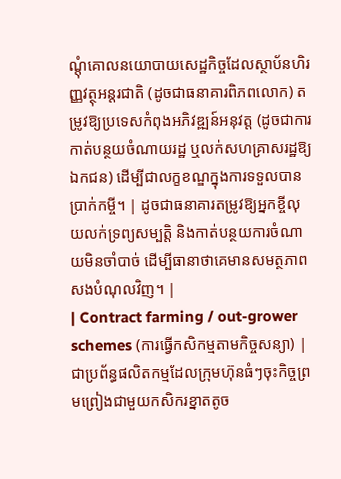ណ្តុំគោលនយោបាយសេដ្ឋកិច្ចដែលស្ថាប័នហិរញ្ញវត្ថុអន្តរជាតិ (ដូចជាធនាគារពិភពលោក) តម្រូវឱ្យប្រទេសកំពុងអភិវឌ្ឍន៍អនុវត្ត (ដូចជាការកាត់បន្ថយចំណាយរដ្ឋ ឬលក់សហគ្រាសរដ្ឋឱ្យឯកជន) ដើម្បីជាលក្ខខណ្ឌក្នុងការទទួលបានប្រាក់កម្ចី។ | ដូចជាធនាគារតម្រូវឱ្យអ្នកខ្ចីលុយលក់ទ្រព្យសម្បត្តិ និងកាត់បន្ថយការចំណាយមិនចាំបាច់ ដើម្បីធានាថាគេមានសមត្ថភាពសងបំណុលវិញ។ |
| Contract farming / out-grower schemes (ការធ្វើកសិកម្មតាមកិច្ចសន្យា) | ជាប្រព័ន្ធផលិតកម្មដែលក្រុមហ៊ុនធំៗចុះកិច្ចព្រមព្រៀងជាមួយកសិករខ្នាតតូច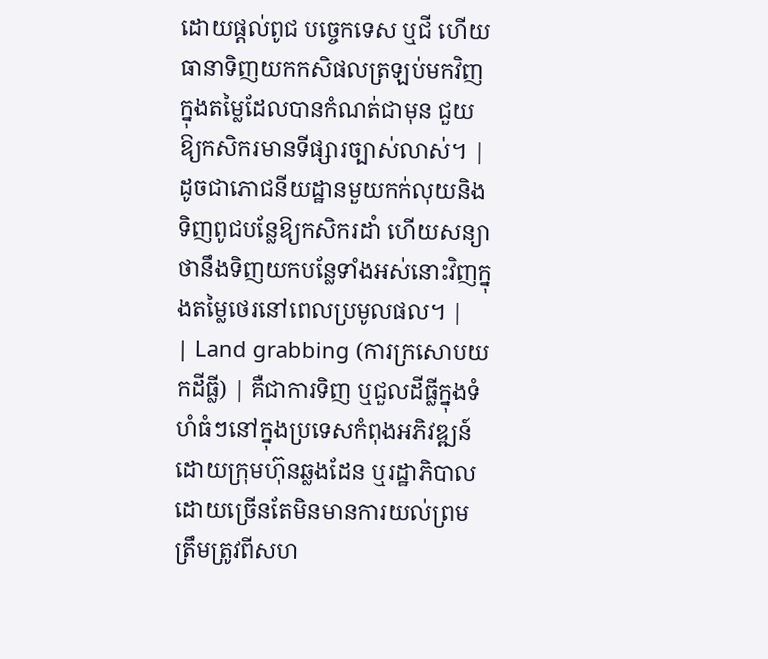ដោយផ្តល់ពូជ បច្ចេកទេស ឬជី ហើយធានាទិញយកកសិផលត្រឡប់មកវិញក្នុងតម្លៃដែលបានកំណត់ជាមុន ជួយឱ្យកសិករមានទីផ្សារច្បាស់លាស់។ | ដូចជាភោជនីយដ្ឋានមួយកក់លុយនិងទិញពូជបន្លែឱ្យកសិករដាំ ហើយសន្យាថានឹងទិញយកបន្លែទាំងអស់នោះវិញក្នុងតម្លៃថេរនៅពេលប្រមូលផល។ |
| Land grabbing (ការក្រសោបយកដីធ្លី) | គឺជាការទិញ ឬជួលដីធ្លីក្នុងទំហំធំៗនៅក្នុងប្រទេសកំពុងអភិវឌ្ឍន៍ដោយក្រុមហ៊ុនឆ្លងដែន ឬរដ្ឋាភិបាល ដោយច្រើនតែមិនមានការយល់ព្រមត្រឹមត្រូវពីសហ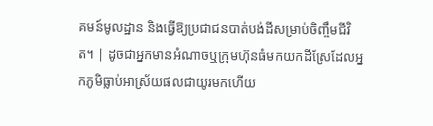គមន៍មូលដ្ឋាន និងធ្វើឱ្យប្រជាជនបាត់បង់ដីសម្រាប់ចិញ្ចឹមជីវិត។ | ដូចជាអ្នកមានអំណាចឬក្រុមហ៊ុនធំមកយកដីស្រែដែលអ្នកភូមិធ្លាប់អាស្រ័យផលជាយូរមកហើយ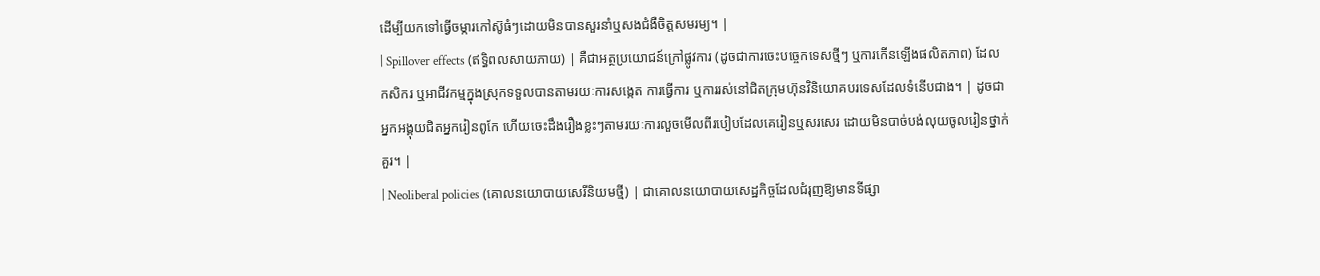ដើម្បីយកទៅធ្វើចម្ការកៅស៊ូធំៗដោយមិនបានសួរនាំឬសងជំងឺចិត្តសមរម្យ។ |
| Spillover effects (ឥទ្ធិពលសាយភាយ) | គឺជាអត្ថប្រយោជន៍ក្រៅផ្លូវការ (ដូចជាការចេះបច្ចេកទេសថ្មីៗ ឬការកើនឡើងផលិតភាព) ដែលកសិករ ឬអាជីវកម្មក្នុងស្រុកទទួលបានតាមរយៈការសង្កេត ការធ្វើការ ឬការរស់នៅជិតក្រុមហ៊ុនវិនិយោគបរទេសដែលទំនើបជាង។ | ដូចជាអ្នកអង្គុយជិតអ្នករៀនពូកែ ហើយចេះដឹងរឿងខ្លះៗតាមរយៈការលួចមើលពីរបៀបដែលគេរៀនឬសរសេរ ដោយមិនបាច់បង់លុយចូលរៀនថ្នាក់គួរ។ |
| Neoliberal policies (គោលនយោបាយសេរីនិយមថ្មី) | ជាគោលនយោបាយសេដ្ឋកិច្ចដែលជំរុញឱ្យមានទីផ្សា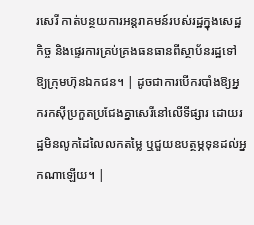រសេរី កាត់បន្ថយការអន្តរាគមន៍របស់រដ្ឋក្នុងសេដ្ឋកិច្ច និងផ្ទេរការគ្រប់គ្រងធនធានពីស្ថាប័នរដ្ឋទៅឱ្យក្រុមហ៊ុនឯកជន។ | ដូចជាការបើករបាំងឱ្យអ្នករកស៊ីប្រកួតប្រជែងគ្នាសេរីនៅលើទីផ្សារ ដោយរដ្ឋមិនលូកដៃលៃលកតម្លៃ ឬជួយឧបត្ថម្ភទុនដល់អ្នកណាឡើយ។ |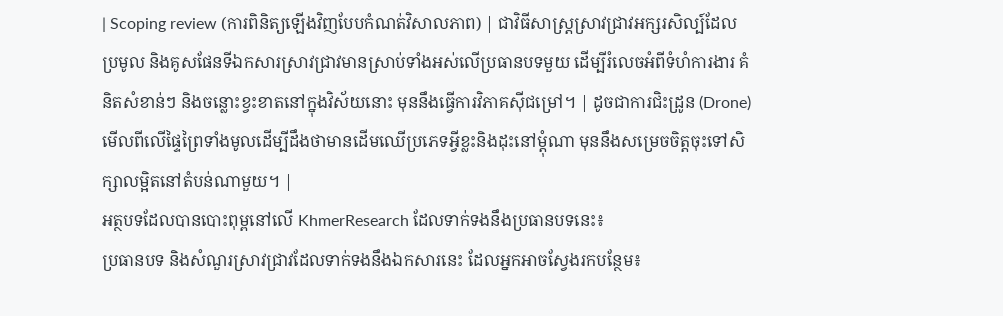| Scoping review (ការពិនិត្យឡើងវិញបែបកំណត់វិសាលភាព) | ជាវិធីសាស្ត្រស្រាវជ្រាវអក្សរសិល្ប៍ដែលប្រមូល និងគូសផែនទីឯកសារស្រាវជ្រាវមានស្រាប់ទាំងអស់លើប្រធានបទមួយ ដើម្បីរំលេចអំពីទំហំការងារ គំនិតសំខាន់ៗ និងចន្លោះខ្វះខាតនៅក្នុងវិស័យនោះ មុននឹងធ្វើការវិភាគស៊ីជម្រៅ។ | ដូចជាការជិះដ្រូន (Drone) មើលពីលើផ្ទៃព្រៃទាំងមូលដើម្បីដឹងថាមានដើមឈើប្រភេទអ្វីខ្លះនិងដុះនៅម្ដុំណា មុននឹងសម្រេចចិត្តចុះទៅសិក្សាលម្អិតនៅតំបន់ណាមួយ។ |
អត្ថបទដែលបានបោះពុម្ពនៅលើ KhmerResearch ដែលទាក់ទងនឹងប្រធានបទនេះ៖
ប្រធានបទ និងសំណួរស្រាវជ្រាវដែលទាក់ទងនឹងឯកសារនេះ ដែលអ្នកអាចស្វែងរកបន្ថែម៖